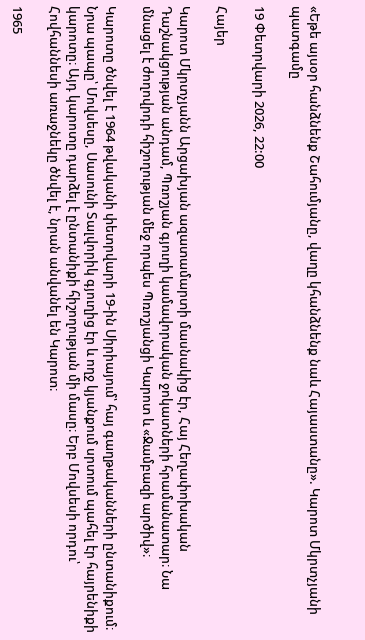«Եթե այսօր հանձնենք Շահումյանը, վաղը կհանձնենք նաև Հայաստանը». Կարոտ Մկրտչյանի պատգամը

19 Փետրվարի 2026, 22:00

Հայեր

Կարոտ Մկրտչյանն Արցախյան ազատամարտի մասնակից էր, Հայ Հեղափոխական Դաշնակցության անդամ, Պռոշյան գյուղի կամավորական ջոկատների հրամանատար։ Նա մնացել է ժողովրդի հիշողության մեջ որպես Պռոշյանցի Կարոտ և «Ջամբազի արծիվ»։

Կարոտը ծնվել է 1964 թվականի փետրվարի 19-ին Սիրիայում՝ հայ գաղթականների ընտանիքում։ Նրա պապը՝ Մովսեսը, Սասունի Տալվորիկ գյուղից էր և ողջ կյանքում սրտում պահել էր հայրենիքի կարոտը։ Այդ կարոտը դարձել է ընտանիքի հիշողության մի մասը։ Երբ Մովսեսի որդու՝ Հովհաննեսի առաջնեկը ծնվել է, նրան անվանել են Կարոտ։

1965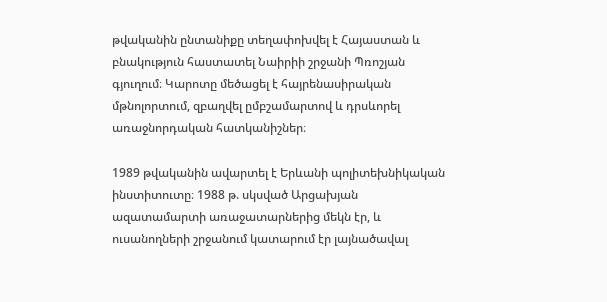թվականին ընտանիքը տեղափոխվել է Հայաստան և բնակություն հաստատել Նաիրիի շրջանի Պռոշյան գյուղում։ Կարոտը մեծացել է հայրենասիրական մթնոլորտում, զբաղվել ըմբշամարտով և դրսևորել առաջնորդական հատկանիշներ։

1989 թվականին ավարտել է Երևանի պոլիտեխնիկական ինստիտուտը։ 1988 թ. սկսված Արցախյան ազատամարտի առաջատարներից մեկն էր, և ուսանողների շրջանում կատարում էր լայնածավալ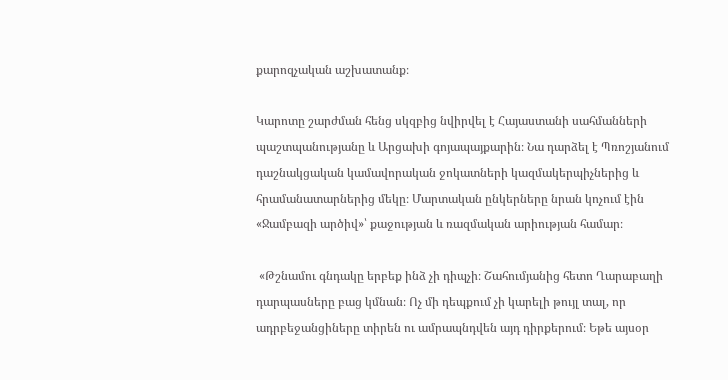քարոզչական աշխատանք։

Կարոտը շարժման հենց սկզբից նվիրվել է Հայաստանի սահմանների պաշտպանությանը և Արցախի գոյապայքարին։ Նա դարձել է Պռոշյանում դաշնակցական կամավորական ջոկատների կազմակերպիչներից և հրամանատարներից մեկը։ Մարտական ընկերները նրան կոչում էին «Ջամբազի արծիվ»՝ քաջության և ռազմական արիության համար։

 «Թշնամու գնդակը երբեք ինձ չի դիպչի։ Շահումյանից հետո Ղարաբաղի դարպասները բաց կմնան։ Ոչ մի դեպքում չի կարելի թույլ տալ, որ ադրբեջանցիները տիրեն ու ամրապնդվեն այդ դիրքերում։ Եթե այսօր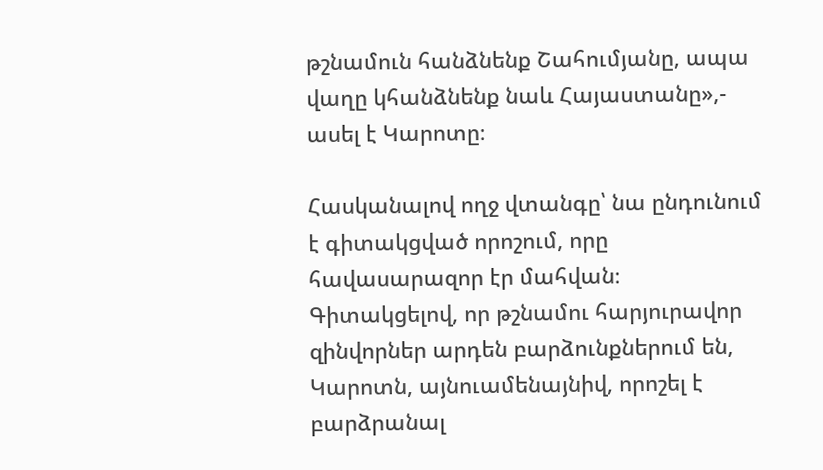թշնամուն հանձնենք Շահումյանը, ապա վաղը կհանձնենք նաև Հայաստանը»,- ասել է Կարոտը։

Հասկանալով ողջ վտանգը՝ նա ընդունում է գիտակցված որոշում, որը հավասարազոր էր մահվան։ Գիտակցելով, որ թշնամու հարյուրավոր զինվորներ արդեն բարձունքներում են, Կարոտն, այնուամենայնիվ, որոշել է բարձրանալ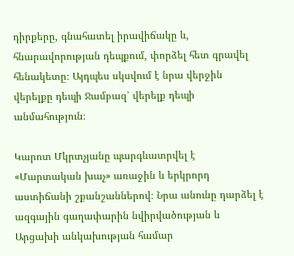դիրքերը, գնահատել իրավիճակը և, հնարավորության դեպքում, փորձել հետ գրավել հենակետը։ Այդպես սկսվում է նրա վերջին վերելքը դեպի Ջամբազ՝ վերելք դեպի անմահություն։

Կարոտ Մկրտչյանը պարգևատրվել է «Մարտական խաչ» առաջին և երկրորդ աստիճանի շքանշաններով։ Նրա անունը դարձել է ազգային գաղափարին նվիրվածության և Արցախի անկախության համար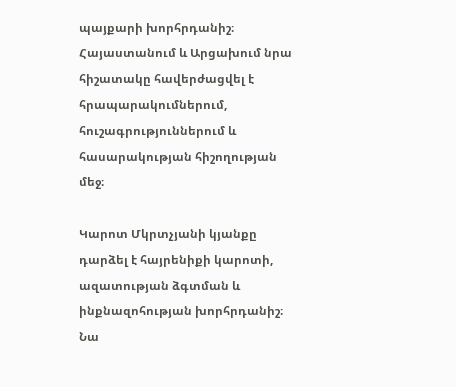պայքարի խորհրդանիշ։ Հայաստանում և Արցախում նրա հիշատակը հավերժացվել է հրապարակումներում, հուշագրություններում և հասարակության հիշողության մեջ։

Կարոտ Մկրտչյանի կյանքը դարձել է հայրենիքի կարոտի, ազատության ձգտման և ինքնազոհության խորհրդանիշ։ Նա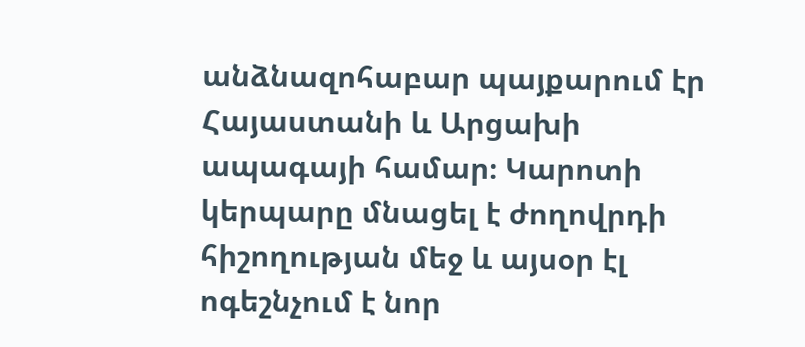անձնազոհաբար պայքարում էր Հայաստանի և Արցախի ապագայի համար։ Կարոտի կերպարը մնացել է ժողովրդի հիշողության մեջ և այսօր էլ ոգեշնչում է նոր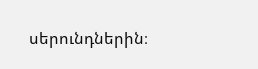սերունդներին։